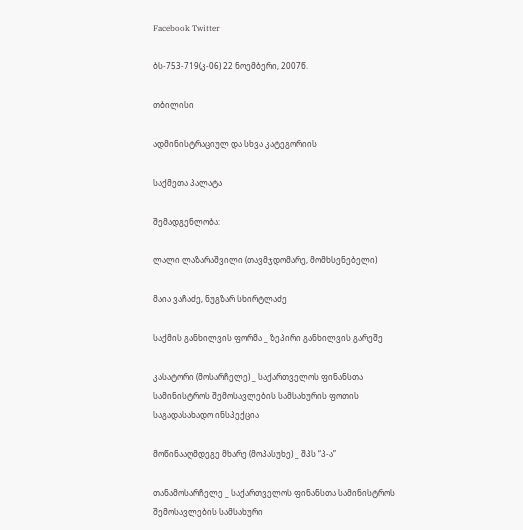Facebook Twitter

ბს-753-719(კ-06) 22 ნოემბერი, 2007წ.

თბილისი

ადმინისტრაციულ და სხვა კატეგორიის

საქმეთა პალატა

შემადგენლობა:

ლალი ლაზარაშვილი (თავმჯდომარე, მომხსენებელი)

მაია ვაჩაძე, ნუგზარ სხირტლაძე

საქმის განხილვის ფორმა _ ზეპირი განხილვის გარეშე

კასატორი (მოსარჩელე) _ საქართველოს ფინანსთა სამინისტროს შემოსავლების სამსახურის ფოთის საგადასახადო ინსპექცია

მოწინააღმდეგე მხარე (მოპასუხე) _ შპს “პ-ა”

თანამოსარჩელე _ საქართველოს ფინანსთა სამინისტროს შემოსავლების სამსახური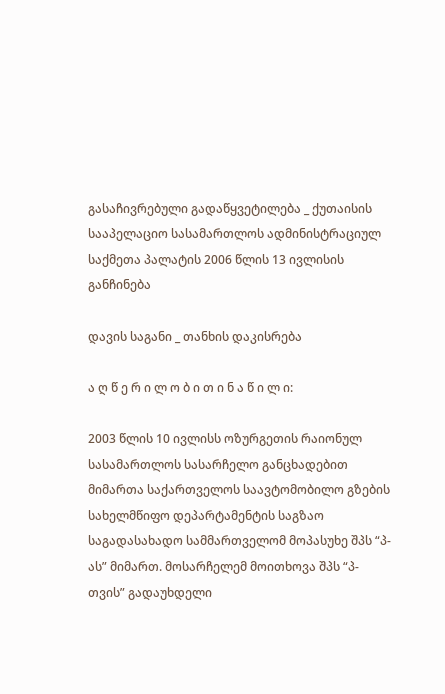გასაჩივრებული გადაწყვეტილება _ ქუთაისის სააპელაციო სასამართლოს ადმინისტრაციულ საქმეთა პალატის 2006 წლის 13 ივლისის განჩინება

დავის საგანი _ თანხის დაკისრება

ა ღ წ ე რ ი ლ ო ბ ი თ ი ნ ა წ ი ლ ი:

2003 წლის 10 ივლისს ოზურგეთის რაიონულ სასამართლოს სასარჩელო განცხადებით მიმართა საქართველოს საავტომობილო გზების სახელმწიფო დეპარტამენტის საგზაო საგადასახადო სამმართველომ მოპასუხე შპს “პ-ას” მიმართ. მოსარჩელემ მოითხოვა შპს “პ-თვის” გადაუხდელი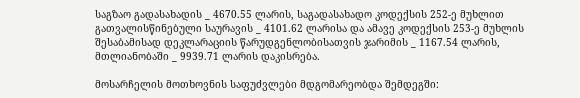საგზაო გადასახადის _ 4670.55 ლარის, საგადასახადო კოდექსის 252-ე მუხლით გათვალისწინებული საურავის _ 4101.62 ლარისა და ამავე კოდექსის 253-ე მუხლის შესაბამისად დეკლარაციის წარუდგენლობისათვის ჯარიმის _ 1167.54 ლარის, მთლიანობაში _ 9939.71 ლარის დაკისრება.

მოსარჩელის მოთხოვნის საფუძვლები მდგომარეობდა შემდეგში: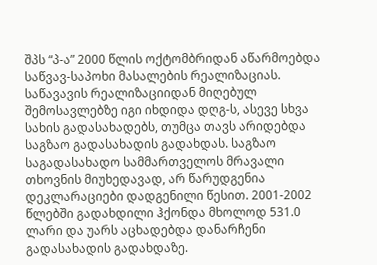შპს “პ-ა” 2000 წლის ოქტომბრიდან აწარმოებდა საწვავ-საპოხი მასალების რეალიზაციას. საწავავის რეალიზაციიდან მიღებულ შემოსავლებზე იგი იხდიდა დღგ-ს, ასევე სხვა სახის გადასახადებს, თუმცა თავს არიდებდა საგზაო გადასახადის გადახდას. საგზაო საგადასახადო სამმართველოს მრავალი თხოვნის მიუხედავად, არ წარუდგენია დეკლარაციები დადგენილი წესით. 2001-2002 წლებში გადახდილი ჰქონდა მხოლოდ 531.0 ლარი და უარს აცხადებდა დანარჩენი გადასახადის გადახდაზე.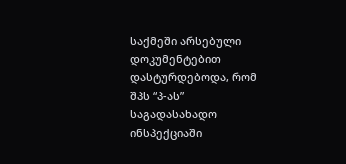საქმეში არსებული დოკუმენტებით დასტურდებოდა, რომ შპს “პ-ას” საგადასახადო ინსპექციაში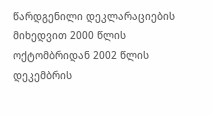წარდგენილი დეკლარაციების მიხედვით 2000 წლის ოქტომბრიდან 2002 წლის დეკემბრის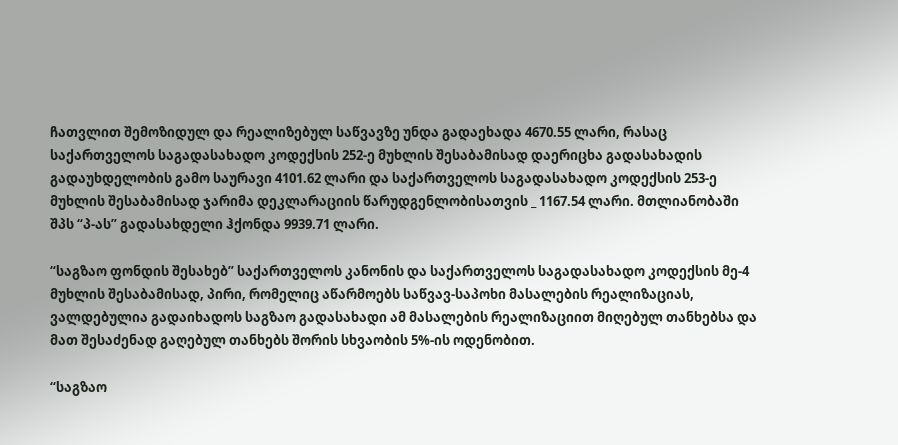ჩათვლით შემოზიდულ და რეალიზებულ საწვავზე უნდა გადაეხადა 4670.55 ლარი, რასაც საქართველოს საგადასახადო კოდექსის 252-ე მუხლის შესაბამისად დაერიცხა გადასახადის გადაუხდელობის გამო საურავი 4101.62 ლარი და საქართველოს საგადასახადო კოდექსის 253-ე მუხლის შესაბამისად ჯარიმა დეკლარაციის წარუდგენლობისათვის _ 1167.54 ლარი. მთლიანობაში შპს “პ-ას” გადასახდელი ჰქონდა 9939.71 ლარი.

“საგზაო ფონდის შესახებ” საქართველოს კანონის და საქართველოს საგადასახადო კოდექსის მე-4 მუხლის შესაბამისად, პირი, რომელიც აწარმოებს საწვავ-საპოხი მასალების რეალიზაციას, ვალდებულია გადაიხადოს საგზაო გადასახადი ამ მასალების რეალიზაციით მიღებულ თანხებსა და მათ შესაძენად გაღებულ თანხებს შორის სხვაობის 5%-ის ოდენობით.

“საგზაო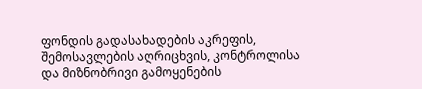ფონდის გადასახადების აკრეფის, შემოსავლების აღრიცხვის, კონტროლისა და მიზნობრივი გამოყენების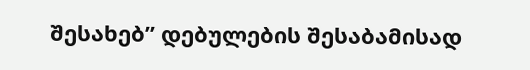შესახებ” დებულების შესაბამისად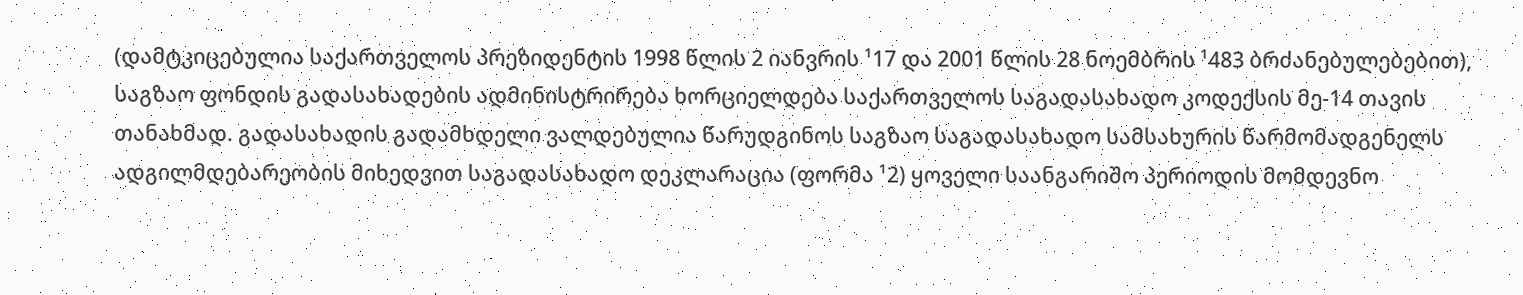(დამტკიცებულია საქართველოს პრეზიდენტის 1998 წლის 2 იანვრის ¹17 და 2001 წლის 28 ნოემბრის ¹483 ბრძანებულებებით), საგზაო ფონდის გადასახადების ადმინისტრირება ხორციელდება საქართველოს საგადასახადო კოდექსის მე-14 თავის თანახმად. გადასახადის გადამხდელი ვალდებულია წარუდგინოს საგზაო საგადასახადო სამსახურის წარმომადგენელს ადგილმდებარეობის მიხედვით საგადასახადო დეკლარაცია (ფორმა ¹2) ყოველი საანგარიშო პერიოდის მომდევნო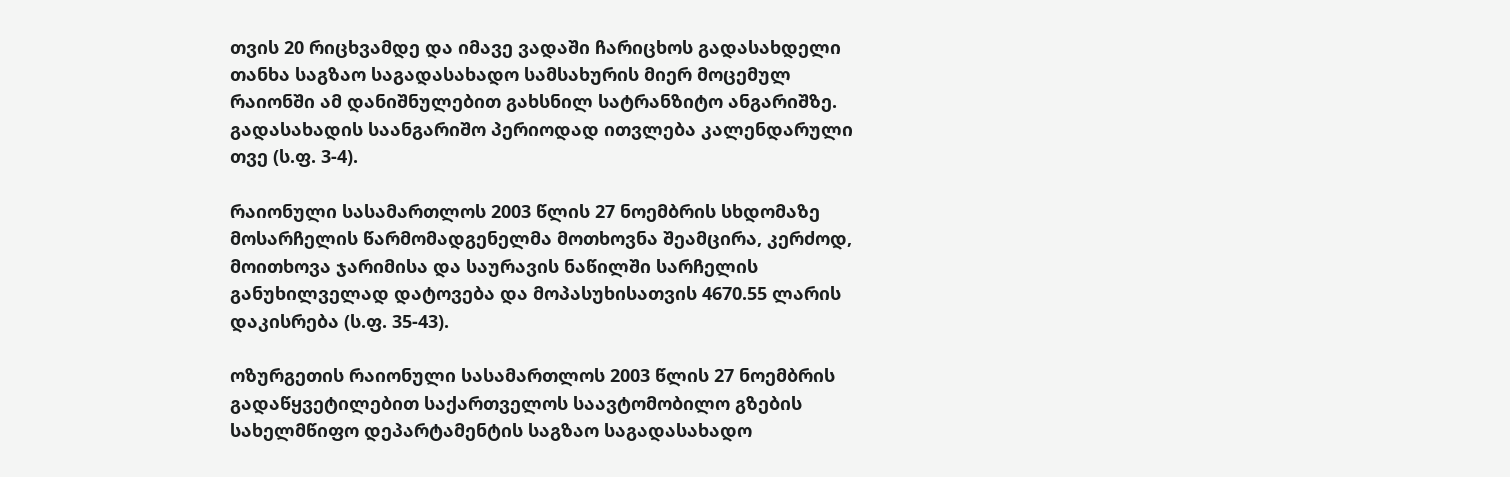თვის 20 რიცხვამდე და იმავე ვადაში ჩარიცხოს გადასახდელი თანხა საგზაო საგადასახადო სამსახურის მიერ მოცემულ რაიონში ამ დანიშნულებით გახსნილ სატრანზიტო ანგარიშზე. გადასახადის საანგარიშო პერიოდად ითვლება კალენდარული თვე (ს.ფ. 3-4).

რაიონული სასამართლოს 2003 წლის 27 ნოემბრის სხდომაზე მოსარჩელის წარმომადგენელმა მოთხოვნა შეამცირა, კერძოდ, მოითხოვა ჯარიმისა და საურავის ნაწილში სარჩელის განუხილველად დატოვება და მოპასუხისათვის 4670.55 ლარის დაკისრება (ს.ფ. 35-43).

ოზურგეთის რაიონული სასამართლოს 2003 წლის 27 ნოემბრის გადაწყვეტილებით საქართველოს საავტომობილო გზების სახელმწიფო დეპარტამენტის საგზაო საგადასახადო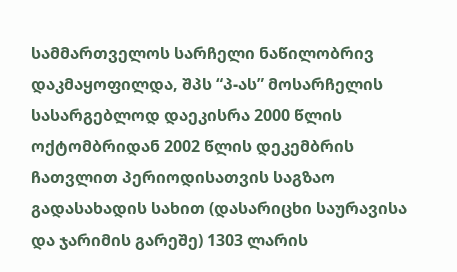სამმართველოს სარჩელი ნაწილობრივ დაკმაყოფილდა, შპს “პ-ას” მოსარჩელის სასარგებლოდ დაეკისრა 2000 წლის ოქტომბრიდან 2002 წლის დეკემბრის ჩათვლით პერიოდისათვის საგზაო გადასახადის სახით (დასარიცხი საურავისა და ჯარიმის გარეშე) 1303 ლარის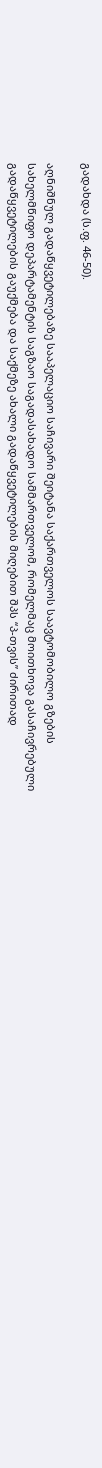გადახდა (ს.ფ. 46-50).

აღნიშნულ გადაწყვეტილებაზე სააპელაციო საჩივარი შეიტანა საქართველოს საავტომობილო გზების სახელმწიფო დეპარტამენტის საგზაო საგადასახადო სამმართველომ, რომელმაც მოითხოვა გასაჩივრებული გადაწყვეტილების გაუქმება და საქმეზე ახალი გადაწყვეტილების მიღებით შპს “პ-თვის” ძირითად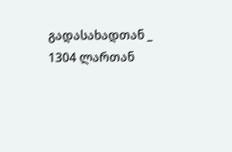გადასახადთან _ 1304 ლართან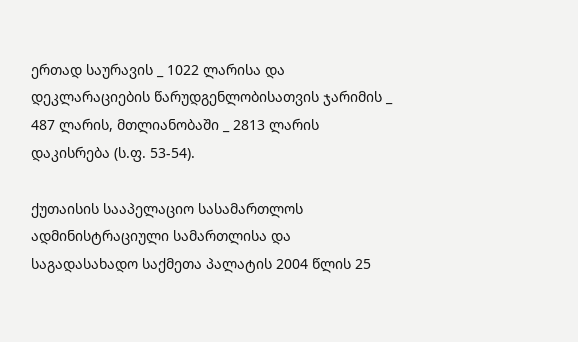ერთად საურავის _ 1022 ლარისა და დეკლარაციების წარუდგენლობისათვის ჯარიმის _ 487 ლარის, მთლიანობაში _ 2813 ლარის დაკისრება (ს.ფ. 53-54).

ქუთაისის სააპელაციო სასამართლოს ადმინისტრაციული სამართლისა და საგადასახადო საქმეთა პალატის 2004 წლის 25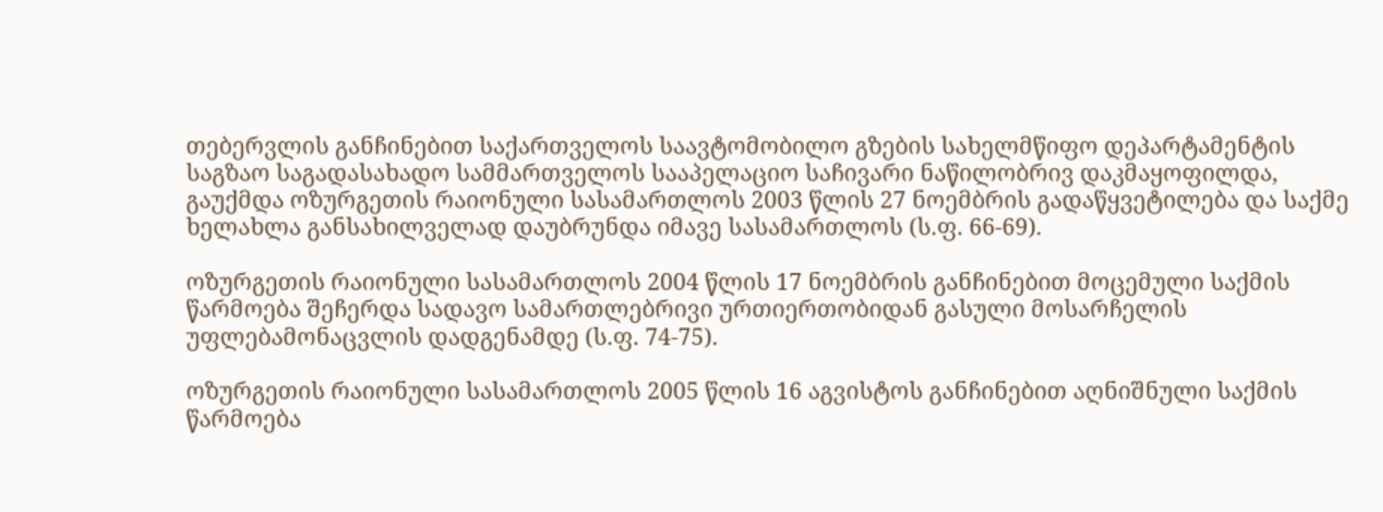თებერვლის განჩინებით საქართველოს საავტომობილო გზების სახელმწიფო დეპარტამენტის საგზაო საგადასახადო სამმართველოს სააპელაციო საჩივარი ნაწილობრივ დაკმაყოფილდა, გაუქმდა ოზურგეთის რაიონული სასამართლოს 2003 წლის 27 ნოემბრის გადაწყვეტილება და საქმე ხელახლა განსახილველად დაუბრუნდა იმავე სასამართლოს (ს.ფ. 66-69).

ოზურგეთის რაიონული სასამართლოს 2004 წლის 17 ნოემბრის განჩინებით მოცემული საქმის წარმოება შეჩერდა სადავო სამართლებრივი ურთიერთობიდან გასული მოსარჩელის უფლებამონაცვლის დადგენამდე (ს.ფ. 74-75).

ოზურგეთის რაიონული სასამართლოს 2005 წლის 16 აგვისტოს განჩინებით აღნიშნული საქმის წარმოება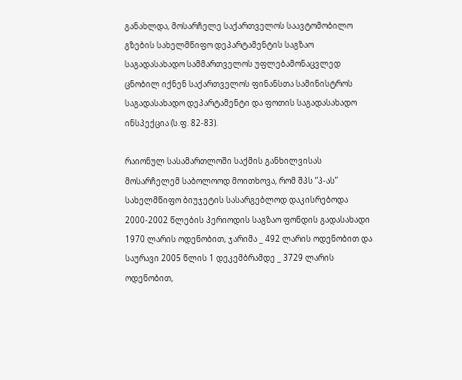განახლდა, მოსარჩელე საქართველოს საავტომობილო გზების სახელმწიფო დეპარტამენტის საგზაო საგადასახადო სამმართველოს უფლებამონაცვლედ ცნობილ იქნენ საქართველოს ფინანსთა სამინისტროს საგადასახადო დეპარტამენტი და ფოთის საგადასახადო ინსპექცია (ს.ფ. 82-83).

რაიონულ სასამართლოში საქმის განხილვისას მოსარჩელემ საბოლოოდ მოითხოვა, რომ შპს “პ-ას” სახელმწიფო ბიუჯეტის სასარგებლოდ დაკისრებოდა 2000-2002 წლების პერიოდის საგზაო ფონდის გადასახადი 1970 ლარის ოდენობით, ჯარიმა _ 492 ლარის ოდენობით და საურავი 2005 წლის 1 დეკემბრამდე _ 3729 ლარის ოდენობით,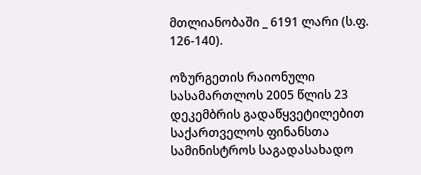მთლიანობაში _ 6191 ლარი (ს.ფ. 126-140).

ოზურგეთის რაიონული სასამართლოს 2005 წლის 23 დეკემბრის გადაწყვეტილებით საქართველოს ფინანსთა სამინისტროს საგადასახადო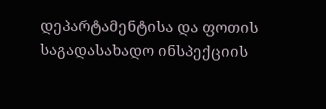დეპარტამენტისა და ფოთის საგადასახადო ინსპექციის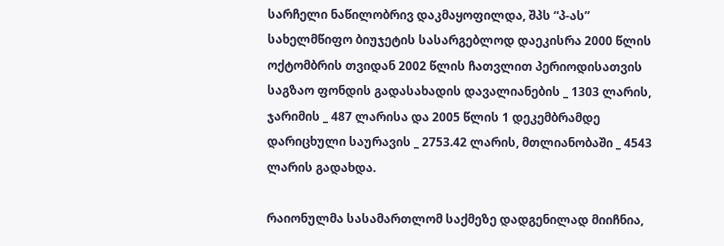სარჩელი ნაწილობრივ დაკმაყოფილდა, შპს “პ-ას” სახელმწიფო ბიუჯეტის სასარგებლოდ დაეკისრა 2000 წლის ოქტომბრის თვიდან 2002 წლის ჩათვლით პერიოდისათვის საგზაო ფონდის გადასახადის დავალიანების _ 1303 ლარის, ჯარიმის _ 487 ლარისა და 2005 წლის 1 დეკემბრამდე დარიცხული საურავის _ 2753.42 ლარის, მთლიანობაში _ 4543 ლარის გადახდა.

რაიონულმა სასამართლომ საქმეზე დადგენილად მიიჩნია,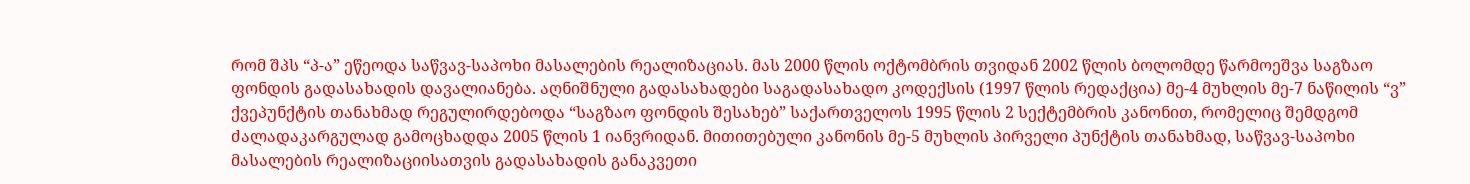რომ შპს “პ-ა” ეწეოდა საწვავ-საპოხი მასალების რეალიზაციას. მას 2000 წლის ოქტომბრის თვიდან 2002 წლის ბოლომდე წარმოეშვა საგზაო ფონდის გადასახადის დავალიანება. აღნიშნული გადასახადები საგადასახადო კოდექსის (1997 წლის რედაქცია) მე-4 მუხლის მე-7 ნაწილის “ვ” ქვეპუნქტის თანახმად რეგულირდებოდა “საგზაო ფონდის შესახებ” საქართველოს 1995 წლის 2 სექტემბრის კანონით, რომელიც შემდგომ ძალადაკარგულად გამოცხადდა 2005 წლის 1 იანვრიდან. მითითებული კანონის მე-5 მუხლის პირველი პუნქტის თანახმად, საწვავ-საპოხი მასალების რეალიზაციისათვის გადასახადის განაკვეთი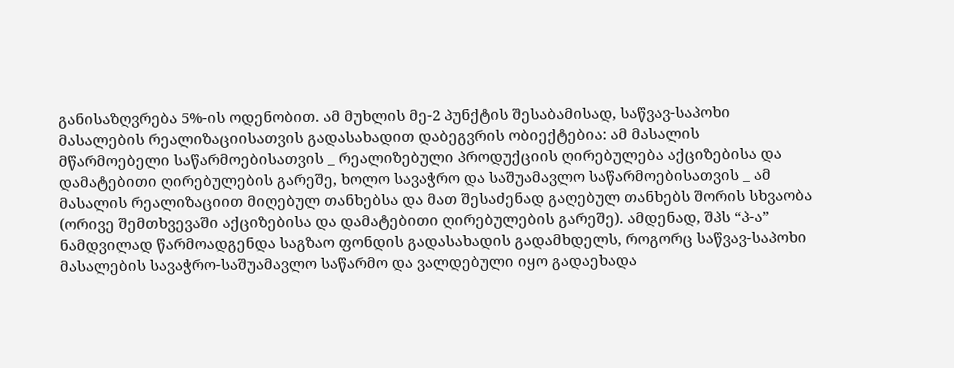განისაზღვრება 5%-ის ოდენობით. ამ მუხლის მე-2 პუნქტის შესაბამისად, საწვავ-საპოხი მასალების რეალიზაციისათვის გადასახადით დაბეგვრის ობიექტებია: ამ მასალის მწარმოებელი საწარმოებისათვის _ რეალიზებული პროდუქციის ღირებულება აქციზებისა და დამატებითი ღირებულების გარეშე, ხოლო სავაჭრო და საშუამავლო საწარმოებისათვის _ ამ მასალის რეალიზაციით მიღებულ თანხებსა და მათ შესაძენად გაღებულ თანხებს შორის სხვაობა (ორივე შემთხვევაში აქციზებისა და დამატებითი ღირებულების გარეშე). ამდენად, შპს “პ-ა” ნამდვილად წარმოადგენდა საგზაო ფონდის გადასახადის გადამხდელს, როგორც საწვავ-საპოხი მასალების სავაჭრო-საშუამავლო საწარმო და ვალდებული იყო გადაეხადა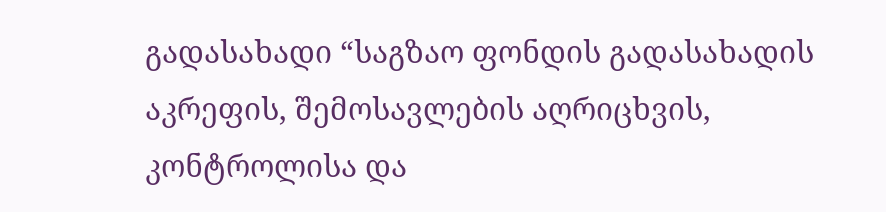გადასახადი “საგზაო ფონდის გადასახადის აკრეფის, შემოსავლების აღრიცხვის, კონტროლისა და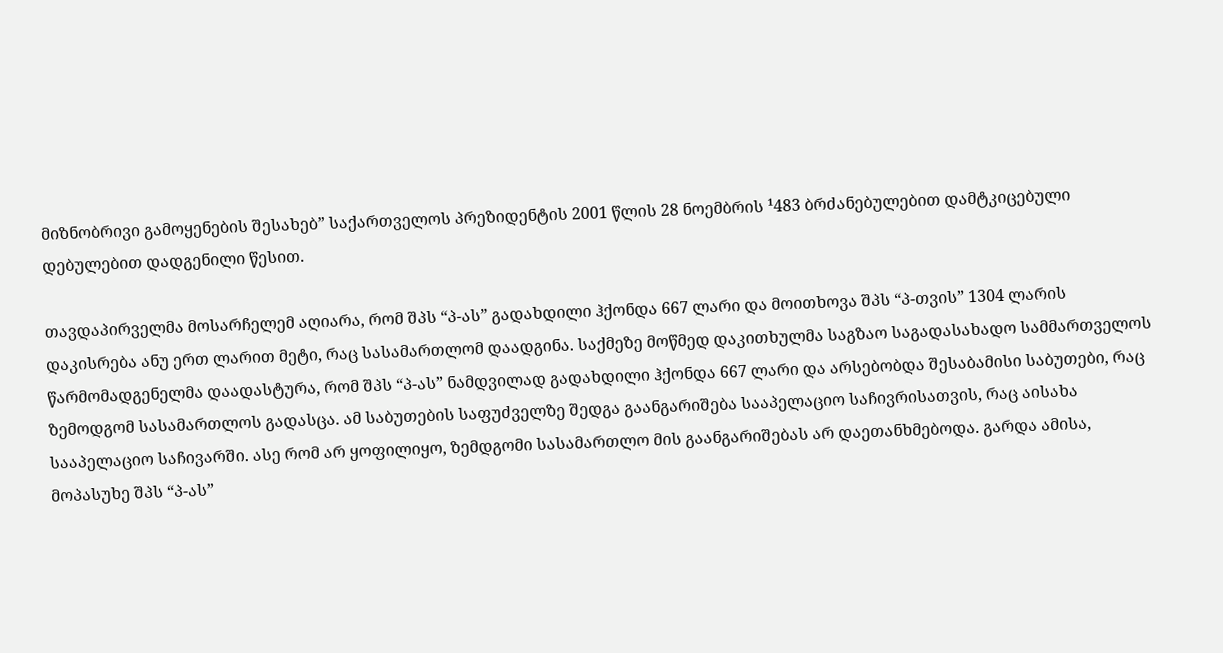მიზნობრივი გამოყენების შესახებ” საქართველოს პრეზიდენტის 2001 წლის 28 ნოემბრის ¹483 ბრძანებულებით დამტკიცებული დებულებით დადგენილი წესით.

თავდაპირველმა მოსარჩელემ აღიარა, რომ შპს “პ-ას” გადახდილი ჰქონდა 667 ლარი და მოითხოვა შპს “პ-თვის” 1304 ლარის დაკისრება ანუ ერთ ლარით მეტი, რაც სასამართლომ დაადგინა. საქმეზე მოწმედ დაკითხულმა საგზაო საგადასახადო სამმართველოს წარმომადგენელმა დაადასტურა, რომ შპს “პ-ას” ნამდვილად გადახდილი ჰქონდა 667 ლარი და არსებობდა შესაბამისი საბუთები, რაც ზემოდგომ სასამართლოს გადასცა. ამ საბუთების საფუძველზე შედგა გაანგარიშება სააპელაციო საჩივრისათვის, რაც აისახა სააპელაციო საჩივარში. ასე რომ არ ყოფილიყო, ზემდგომი სასამართლო მის გაანგარიშებას არ დაეთანხმებოდა. გარდა ამისა, მოპასუხე შპს “პ-ას”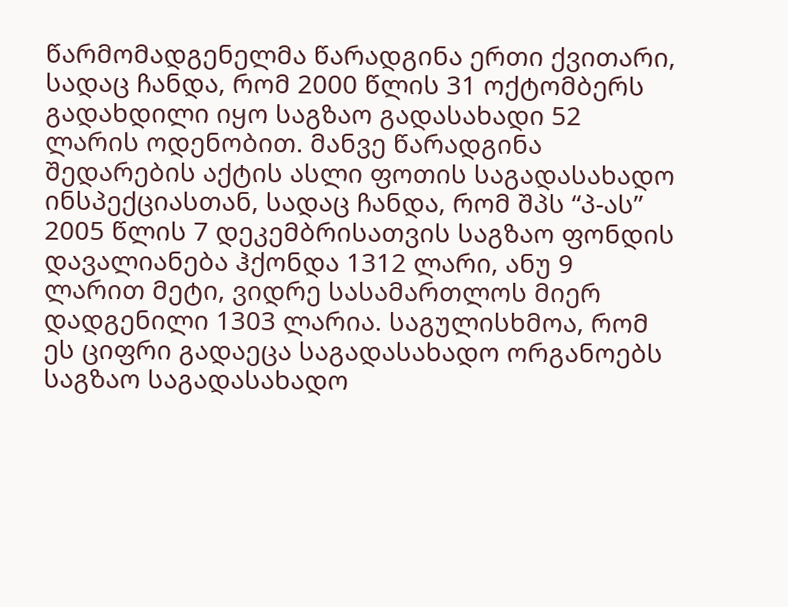წარმომადგენელმა წარადგინა ერთი ქვითარი, სადაც ჩანდა, რომ 2000 წლის 31 ოქტომბერს გადახდილი იყო საგზაო გადასახადი 52 ლარის ოდენობით. მანვე წარადგინა შედარების აქტის ასლი ფოთის საგადასახადო ინსპექციასთან, სადაც ჩანდა, რომ შპს “პ-ას” 2005 წლის 7 დეკემბრისათვის საგზაო ფონდის დავალიანება ჰქონდა 1312 ლარი, ანუ 9 ლარით მეტი, ვიდრე სასამართლოს მიერ დადგენილი 1303 ლარია. საგულისხმოა, რომ ეს ციფრი გადაეცა საგადასახადო ორგანოებს საგზაო საგადასახადო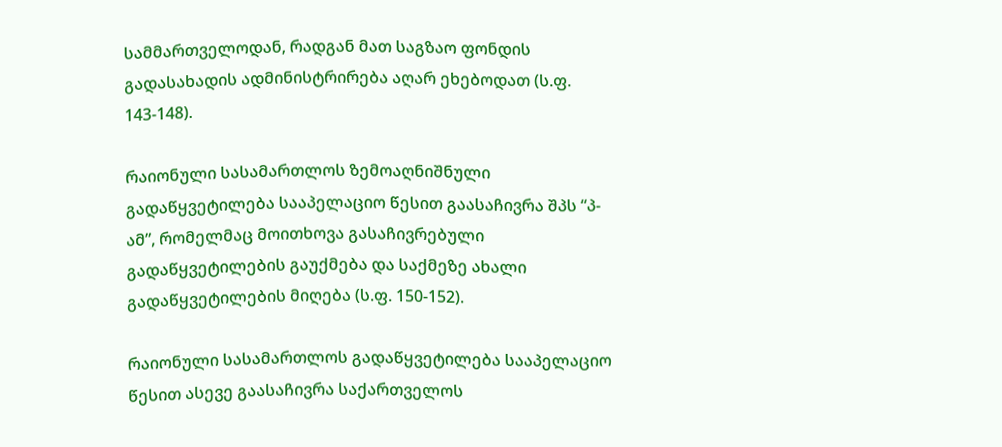სამმართველოდან, რადგან მათ საგზაო ფონდის გადასახადის ადმინისტრირება აღარ ეხებოდათ (ს.ფ. 143-148).

რაიონული სასამართლოს ზემოაღნიშნული გადაწყვეტილება სააპელაციო წესით გაასაჩივრა შპს “პ-ამ”, რომელმაც მოითხოვა გასაჩივრებული გადაწყვეტილების გაუქმება და საქმეზე ახალი გადაწყვეტილების მიღება (ს.ფ. 150-152).

რაიონული სასამართლოს გადაწყვეტილება სააპელაციო წესით ასევე გაასაჩივრა საქართველოს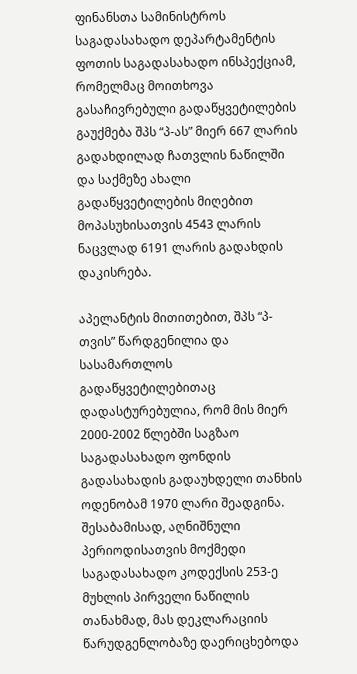ფინანსთა სამინისტროს საგადასახადო დეპარტამენტის ფოთის საგადასახადო ინსპექციამ, რომელმაც მოითხოვა გასაჩივრებული გადაწყვეტილების გაუქმება შპს “პ-ას” მიერ 667 ლარის გადახდილად ჩათვლის ნაწილში და საქმეზე ახალი გადაწყვეტილების მიღებით მოპასუხისათვის 4543 ლარის ნაცვლად 6191 ლარის გადახდის დაკისრება.

აპელანტის მითითებით, შპს “პ-თვის” წარდგენილია და სასამართლოს გადაწყვეტილებითაც დადასტურებულია, რომ მის მიერ 2000-2002 წლებში საგზაო საგადასახადო ფონდის გადასახადის გადაუხდელი თანხის ოდენობამ 1970 ლარი შეადგინა. შესაბამისად, აღნიშნული პერიოდისათვის მოქმედი საგადასახადო კოდექსის 253-ე მუხლის პირველი ნაწილის თანახმად, მას დეკლარაციის წარუდგენლობაზე დაერიცხებოდა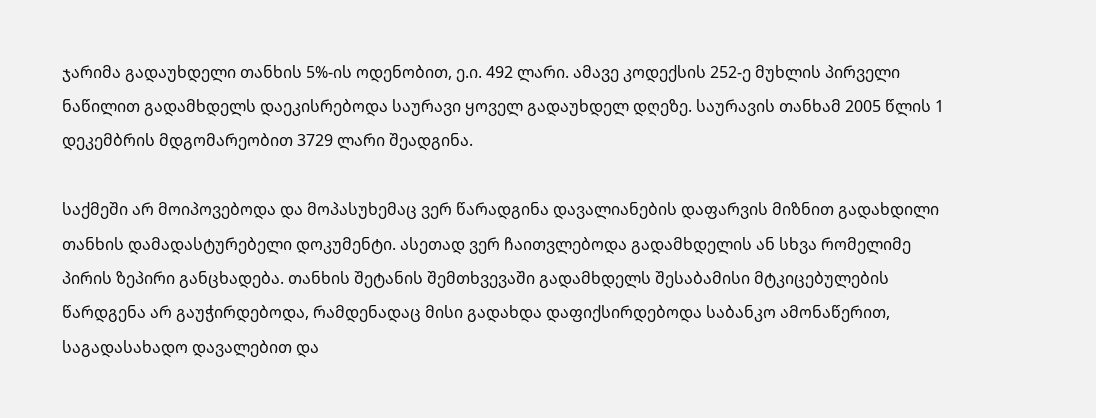ჯარიმა გადაუხდელი თანხის 5%-ის ოდენობით, ე.ი. 492 ლარი. ამავე კოდექსის 252-ე მუხლის პირველი ნაწილით გადამხდელს დაეკისრებოდა საურავი ყოველ გადაუხდელ დღეზე. საურავის თანხამ 2005 წლის 1 დეკემბრის მდგომარეობით 3729 ლარი შეადგინა.

საქმეში არ მოიპოვებოდა და მოპასუხემაც ვერ წარადგინა დავალიანების დაფარვის მიზნით გადახდილი თანხის დამადასტურებელი დოკუმენტი. ასეთად ვერ ჩაითვლებოდა გადამხდელის ან სხვა რომელიმე პირის ზეპირი განცხადება. თანხის შეტანის შემთხვევაში გადამხდელს შესაბამისი მტკიცებულების წარდგენა არ გაუჭირდებოდა, რამდენადაც მისი გადახდა დაფიქსირდებოდა საბანკო ამონაწერით, საგადასახადო დავალებით და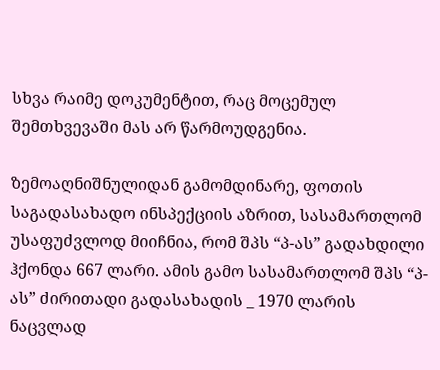სხვა რაიმე დოკუმენტით, რაც მოცემულ შემთხვევაში მას არ წარმოუდგენია.

ზემოაღნიშნულიდან გამომდინარე, ფოთის საგადასახადო ინსპექციის აზრით, სასამართლომ უსაფუძვლოდ მიიჩნია, რომ შპს “პ-ას” გადახდილი ჰქონდა 667 ლარი. ამის გამო სასამართლომ შპს “პ-ას” ძირითადი გადასახადის _ 1970 ლარის ნაცვლად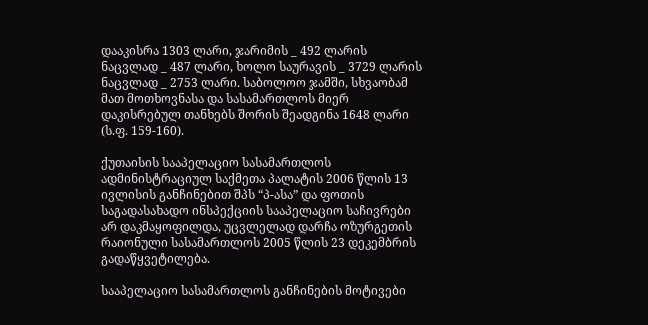დააკისრა 1303 ლარი, ჯარიმის _ 492 ლარის ნაცვლად _ 487 ლარი, ხოლო საურავის _ 3729 ლარის ნაცვლად _ 2753 ლარი. საბოლოო ჯამში, სხვაობამ მათ მოთხოვნასა და სასამართლოს მიერ დაკისრებულ თანხებს შორის შეადგინა 1648 ლარი (ს.ფ. 159-160).

ქუთაისის სააპელაციო სასამართლოს ადმინისტრაციულ საქმეთა პალატის 2006 წლის 13 ივლისის განჩინებით შპს “პ-ასა” და ფოთის საგადასახადო ინსპექციის სააპელაციო საჩივრები არ დაკმაყოფილდა, უცვლელად დარჩა ოზურგეთის რაიონული სასამართლოს 2005 წლის 23 დეკემბრის გადაწყვეტილება.

სააპელაციო სასამართლოს განჩინების მოტივები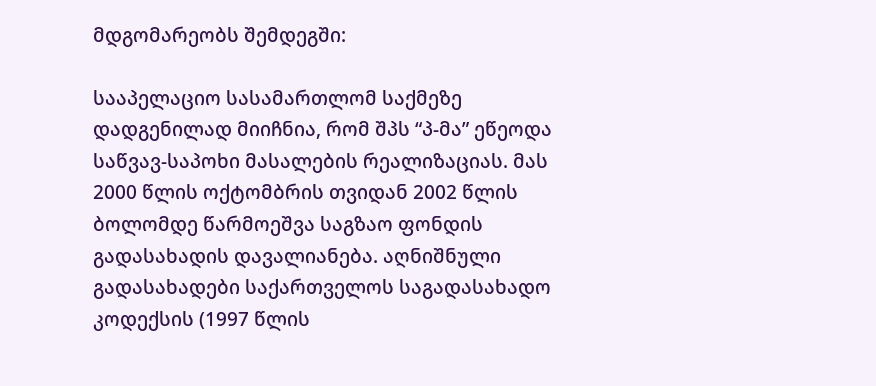მდგომარეობს შემდეგში:

სააპელაციო სასამართლომ საქმეზე დადგენილად მიიჩნია, რომ შპს “პ-მა” ეწეოდა საწვავ-საპოხი მასალების რეალიზაციას. მას 2000 წლის ოქტომბრის თვიდან 2002 წლის ბოლომდე წარმოეშვა საგზაო ფონდის გადასახადის დავალიანება. აღნიშნული გადასახადები საქართველოს საგადასახადო კოდექსის (1997 წლის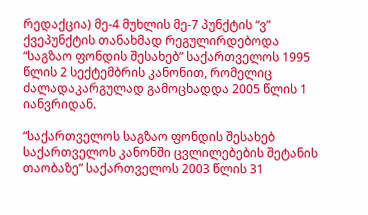რედაქცია) მე-4 მუხლის მე-7 პუნქტის “ვ” ქვეპუნქტის თანახმად რეგულირდებოდა “საგზაო ფონდის შესახებ” საქართველოს 1995 წლის 2 სექტემბრის კანონით, რომელიც ძალადაკარგულად გამოცხადდა 2005 წლის 1 იანვრიდან.

“საქართველოს საგზაო ფონდის შესახებ საქართველოს კანონში ცვლილებების შეტანის თაობაზე” საქართველოს 2003 წლის 31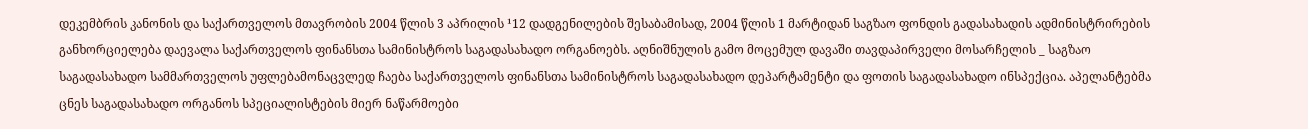დეკემბრის კანონის და საქართველოს მთავრობის 2004 წლის 3 აპრილის ¹12 დადგენილების შესაბამისად, 2004 წლის 1 მარტიდან საგზაო ფონდის გადასახადის ადმინისტრირების განხორციელება დაევალა საქართველოს ფინანსთა სამინისტროს საგადასახადო ორგანოებს. აღნიშნულის გამო მოცემულ დავაში თავდაპირველი მოსარჩელის _ საგზაო საგადასახადო სამმართველოს უფლებამონაცვლედ ჩაება საქართველოს ფინანსთა სამინისტროს საგადასახადო დეპარტამენტი და ფოთის საგადასახადო ინსპექცია. აპელანტებმა ცნეს საგადასახადო ორგანოს სპეციალისტების მიერ ნაწარმოები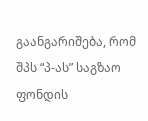გაანგარიშება, რომ შპს “პ-ას” საგზაო ფონდის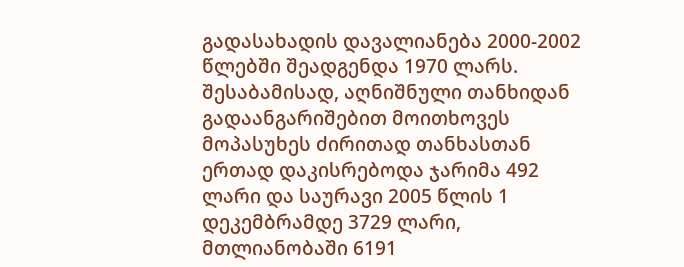გადასახადის დავალიანება 2000-2002 წლებში შეადგენდა 1970 ლარს. შესაბამისად, აღნიშნული თანხიდან გადაანგარიშებით მოითხოვეს მოპასუხეს ძირითად თანხასთან ერთად დაკისრებოდა ჯარიმა 492 ლარი და საურავი 2005 წლის 1 დეკემბრამდე 3729 ლარი, მთლიანობაში 6191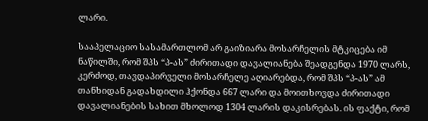ლარი.

სააპელაციო სასამართლომ არ გაიზიარა მოსარჩელის მტკიცება იმ ნაწილში, რომ შპს “პ-ას” ძირითადი დავალიანება შეადგენდა 1970 ლარს, კერძოდ, თავდაპირველი მოსარჩელე აღიარებდა, რომ შპს “პ-ას” ამ თანხიდან გადახდილი ჰქონდა 667 ლარი და მოითხოვდა ძირითადი დავალიანების სახით მხოლოდ 1304 ლარის დაკისრებას. ის ფაქტი, რომ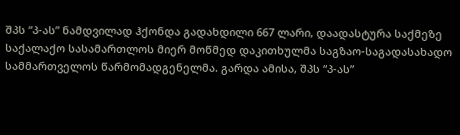შპს “პ-ას” ნამდვილად ჰქონდა გადახდილი 667 ლარი, დაადასტურა საქმეზე საქალაქო სასამართლოს მიერ მოწმედ დაკითხულმა საგზაო-საგადასახადო სამმართველოს წარმომადგენელმა. გარდა ამისა, შპს “პ-ას”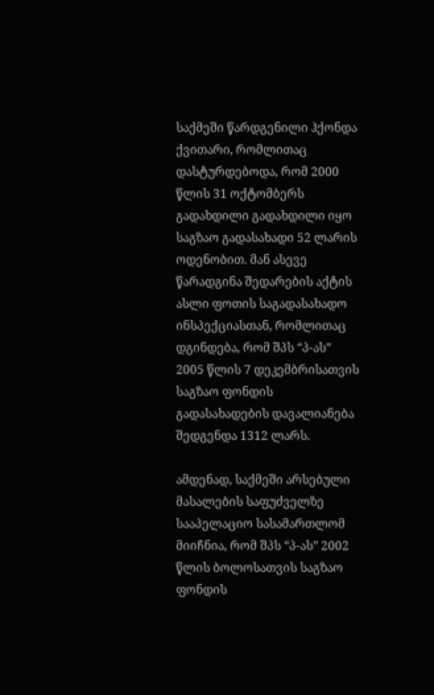საქმეში წარდგენილი ჰქონდა ქვითარი, რომლითაც დასტურდებოდა, რომ 2000 წლის 31 ოქტომბერს გადახდილი გადახდილი იყო საგზაო გადასახადი 52 ლარის ოდენობით. მან ასევე წარადგინა შედარების აქტის ასლი ფოთის საგადასახადო ინსპექციასთან, რომლითაც დგინდება, რომ შპს “პ-ას” 2005 წლის 7 დეკემბრისათვის საგზაო ფონდის გადასახადების დავალიანება შედგენდა 1312 ლარს.

ამდენად, საქმეში არსებული მასალების საფუძველზე სააპელაციო სასამართლომ მიიჩნია, რომ შპს “პ-ას” 2002 წლის ბოლოსათვის საგზაო ფონდის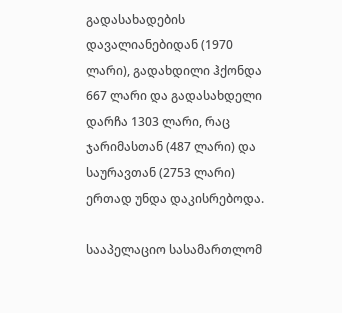გადასახადების დავალიანებიდან (1970 ლარი), გადახდილი ჰქონდა 667 ლარი და გადასახდელი დარჩა 1303 ლარი, რაც ჯარიმასთან (487 ლარი) და საურავთან (2753 ლარი) ერთად უნდა დაკისრებოდა.

სააპელაციო სასამართლომ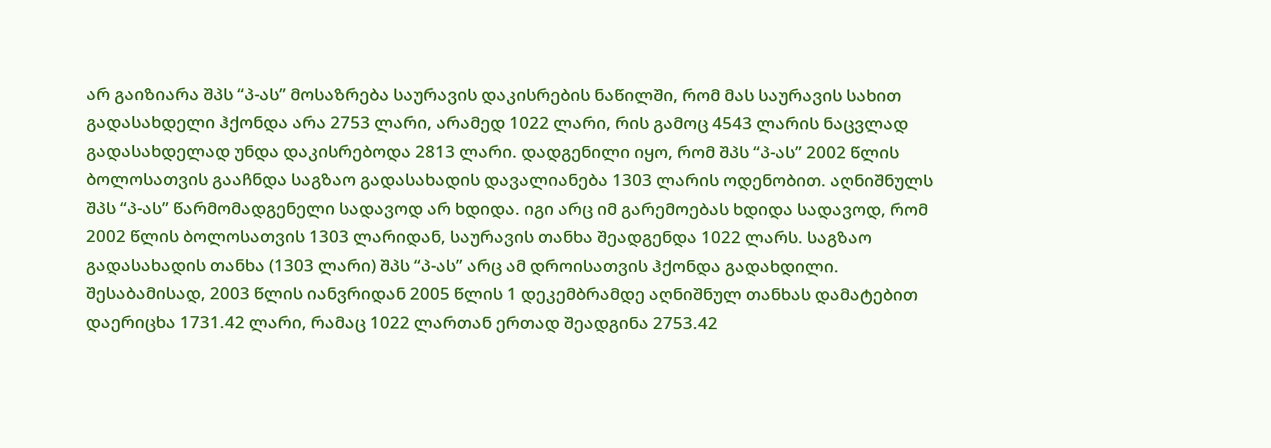არ გაიზიარა შპს “პ-ას” მოსაზრება საურავის დაკისრების ნაწილში, რომ მას საურავის სახით გადასახდელი ჰქონდა არა 2753 ლარი, არამედ 1022 ლარი, რის გამოც 4543 ლარის ნაცვლად გადასახდელად უნდა დაკისრებოდა 2813 ლარი. დადგენილი იყო, რომ შპს “პ-ას” 2002 წლის ბოლოსათვის გააჩნდა საგზაო გადასახადის დავალიანება 1303 ლარის ოდენობით. აღნიშნულს შპს “პ-ას” წარმომადგენელი სადავოდ არ ხდიდა. იგი არც იმ გარემოებას ხდიდა სადავოდ, რომ 2002 წლის ბოლოსათვის 1303 ლარიდან, საურავის თანხა შეადგენდა 1022 ლარს. საგზაო გადასახადის თანხა (1303 ლარი) შპს “პ-ას” არც ამ დროისათვის ჰქონდა გადახდილი. შესაბამისად, 2003 წლის იანვრიდან 2005 წლის 1 დეკემბრამდე აღნიშნულ თანხას დამატებით დაერიცხა 1731.42 ლარი, რამაც 1022 ლართან ერთად შეადგინა 2753.42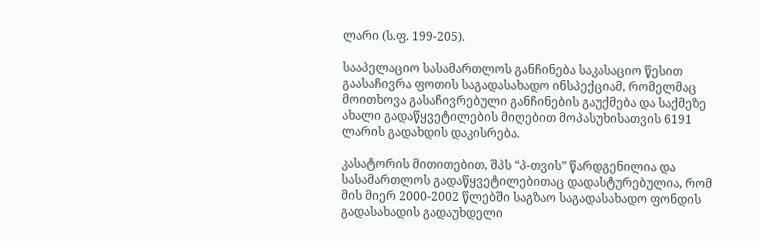ლარი (ს.ფ. 199-205).

სააპელაციო სასამართლოს განჩინება საკასაციო წესით გაასაჩივრა ფოთის საგადასახადო ინსპექციამ, რომელმაც მოითხოვა გასაჩივრებული განჩინების გაუქმება და საქმეზე ახალი გადაწყვეტილების მიღებით მოპასუხისათვის 6191 ლარის გადახდის დაკისრება.

კასატორის მითითებით, შპს “პ-თვის” წარდგენილია და სასამართლოს გადაწყვეტილებითაც დადასტურებულია, რომ მის მიერ 2000-2002 წლებში საგზაო საგადასახადო ფონდის გადასახადის გადაუხდელი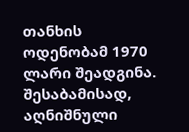თანხის ოდენობამ 1970 ლარი შეადგინა. შესაბამისად, აღნიშნული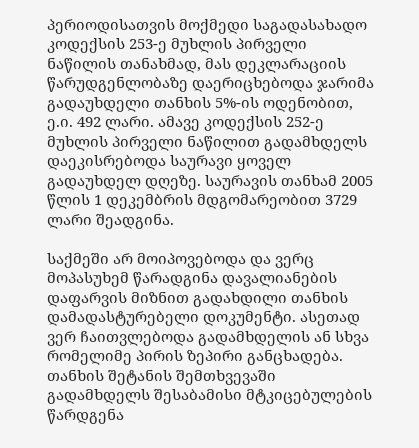პერიოდისათვის მოქმედი საგადასახადო კოდექსის 253-ე მუხლის პირველი ნაწილის თანახმად, მას დეკლარაციის წარუდგენლობაზე დაერიცხებოდა ჯარიმა გადაუხდელი თანხის 5%-ის ოდენობით, ე.ი. 492 ლარი. ამავე კოდექსის 252-ე მუხლის პირველი ნაწილით გადამხდელს დაეკისრებოდა საურავი ყოველ გადაუხდელ დღეზე. საურავის თანხამ 2005 წლის 1 დეკემბრის მდგომარეობით 3729 ლარი შეადგინა.

საქმეში არ მოიპოვებოდა და ვერც მოპასუხემ წარადგინა დავალიანების დაფარვის მიზნით გადახდილი თანხის დამადასტურებელი დოკუმენტი. ასეთად ვერ ჩაითვლებოდა გადამხდელის ან სხვა რომელიმე პირის ზეპირი განცხადება. თანხის შეტანის შემთხვევაში გადამხდელს შესაბამისი მტკიცებულების წარდგენა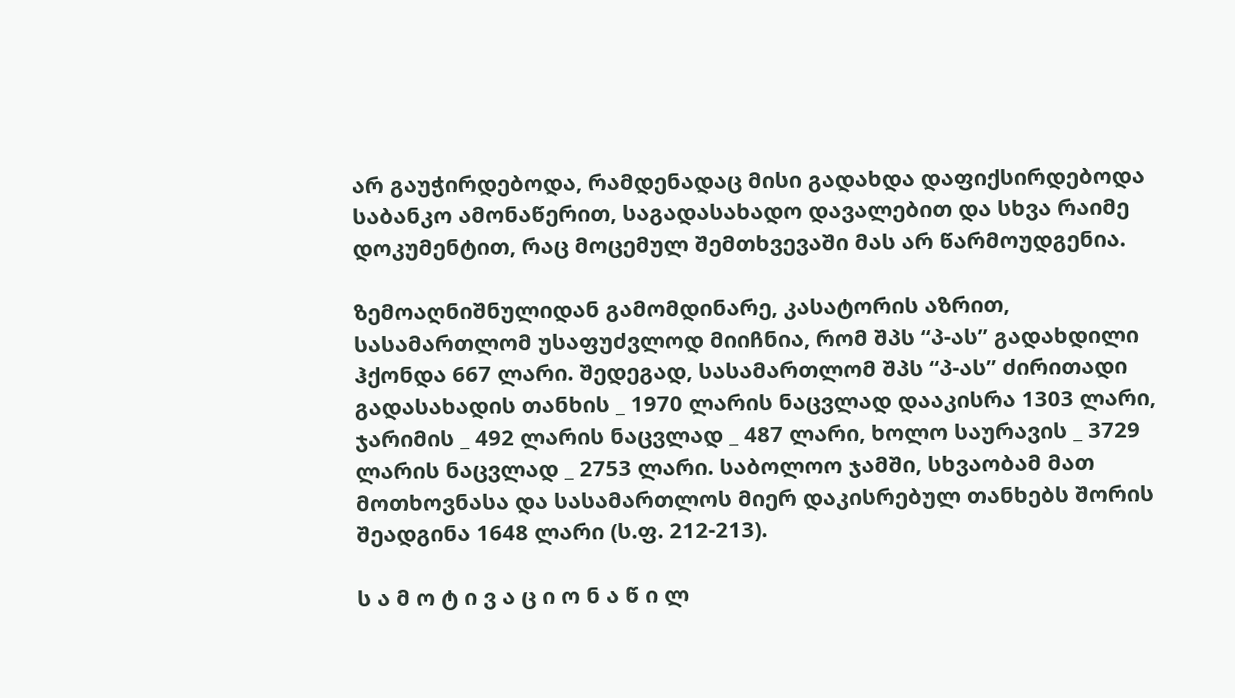არ გაუჭირდებოდა, რამდენადაც მისი გადახდა დაფიქსირდებოდა საბანკო ამონაწერით, საგადასახადო დავალებით და სხვა რაიმე დოკუმენტით, რაც მოცემულ შემთხვევაში მას არ წარმოუდგენია.

ზემოაღნიშნულიდან გამომდინარე, კასატორის აზრით, სასამართლომ უსაფუძვლოდ მიიჩნია, რომ შპს “პ-ას” გადახდილი ჰქონდა 667 ლარი. შედეგად, სასამართლომ შპს “პ-ას” ძირითადი გადასახადის თანხის _ 1970 ლარის ნაცვლად დააკისრა 1303 ლარი, ჯარიმის _ 492 ლარის ნაცვლად _ 487 ლარი, ხოლო საურავის _ 3729 ლარის ნაცვლად _ 2753 ლარი. საბოლოო ჯამში, სხვაობამ მათ მოთხოვნასა და სასამართლოს მიერ დაკისრებულ თანხებს შორის შეადგინა 1648 ლარი (ს.ფ. 212-213).

ს ა მ ო ტ ი ვ ა ც ი ო ნ ა წ ი ლ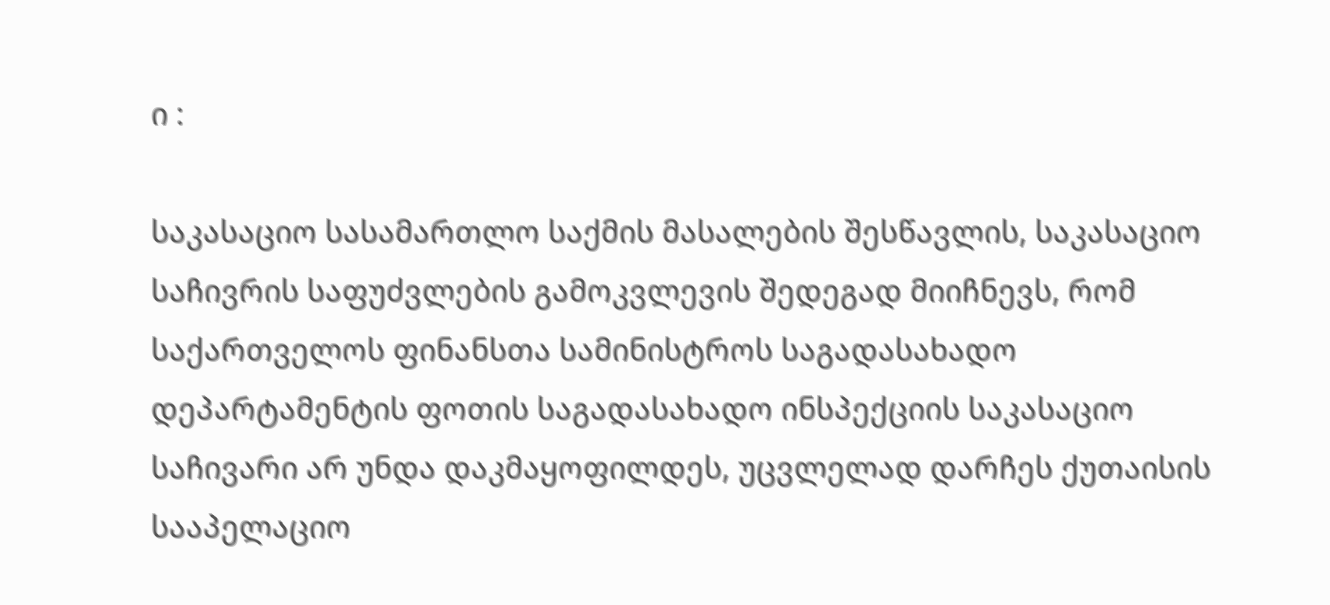ი :

საკასაციო სასამართლო საქმის მასალების შესწავლის, საკასაციო საჩივრის საფუძვლების გამოკვლევის შედეგად მიიჩნევს, რომ საქართველოს ფინანსთა სამინისტროს საგადასახადო დეპარტამენტის ფოთის საგადასახადო ინსპექციის საკასაციო საჩივარი არ უნდა დაკმაყოფილდეს, უცვლელად დარჩეს ქუთაისის სააპელაციო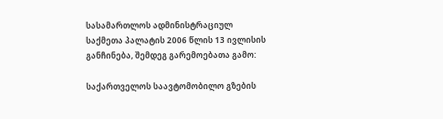სასამართლოს ადმინისტრაციულ საქმეთა პალატის 2006 წლის 13 ივლისის განჩინება, შემდეგ გარემოებათა გამო:

საქართველოს საავტომობილო გზების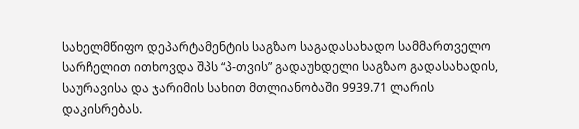სახელმწიფო დეპარტამენტის საგზაო საგადასახადო სამმართველო სარჩელით ითხოვდა შპს “პ-თვის” გადაუხდელი საგზაო გადასახადის, საურავისა და ჯარიმის სახით მთლიანობაში 9939.71 ლარის დაკისრებას.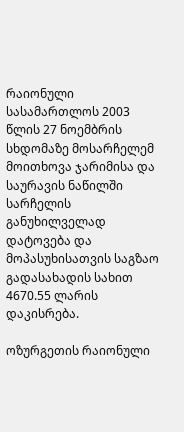რაიონული სასამართლოს 2003 წლის 27 ნოემბრის სხდომაზე მოსარჩელემ მოითხოვა ჯარიმისა და საურავის ნაწილში სარჩელის განუხილველად დატოვება და მოპასუხისათვის საგზაო გადასახადის სახით 4670.55 ლარის დაკისრება.

ოზურგეთის რაიონული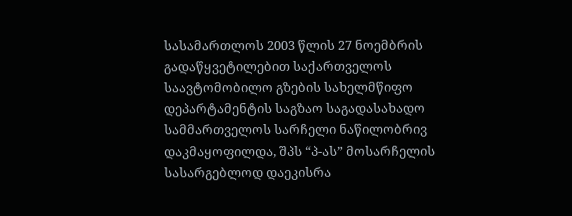სასამართლოს 2003 წლის 27 ნოემბრის გადაწყვეტილებით საქართველოს საავტომობილო გზების სახელმწიფო დეპარტამენტის საგზაო საგადასახადო სამმართველოს სარჩელი ნაწილობრივ დაკმაყოფილდა, შპს “პ-ას” მოსარჩელის სასარგებლოდ დაეკისრა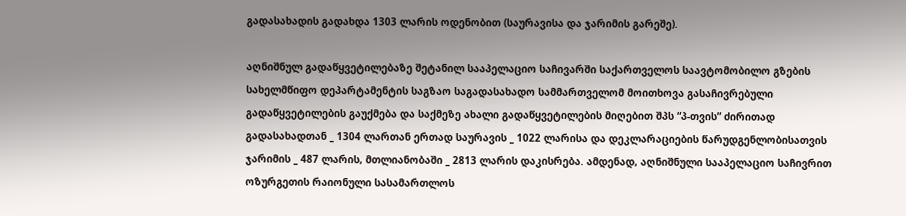გადასახადის გადახდა 1303 ლარის ოდენობით (საურავისა და ჯარიმის გარეშე).

აღნიშნულ გადაწყვეტილებაზე შეტანილ სააპელაციო საჩივარში საქართველოს საავტომობილო გზების სახელმწიფო დეპარტამენტის საგზაო საგადასახადო სამმართველომ მოითხოვა გასაჩივრებული გადაწყვეტილების გაუქმება და საქმეზე ახალი გადაწყვეტილების მიღებით შპს “პ-თვის” ძირითად გადასახადთან _ 1304 ლართან ერთად საურავის _ 1022 ლარისა და დეკლარაციების წარუდგენლობისათვის ჯარიმის _ 487 ლარის, მთლიანობაში _ 2813 ლარის დაკისრება. ამდენად, აღნიშნული სააპელაციო საჩივრით ოზურგეთის რაიონული სასამართლოს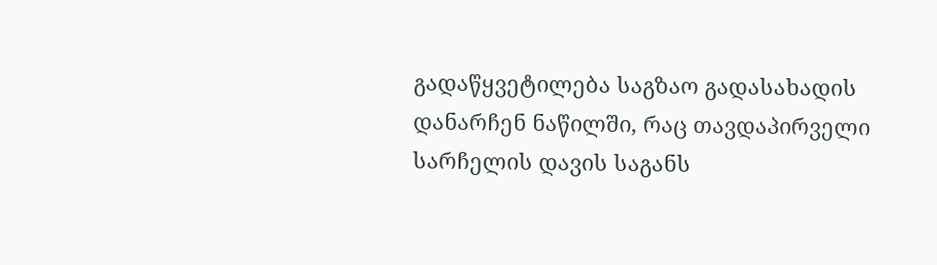გადაწყვეტილება საგზაო გადასახადის დანარჩენ ნაწილში, რაც თავდაპირველი სარჩელის დავის საგანს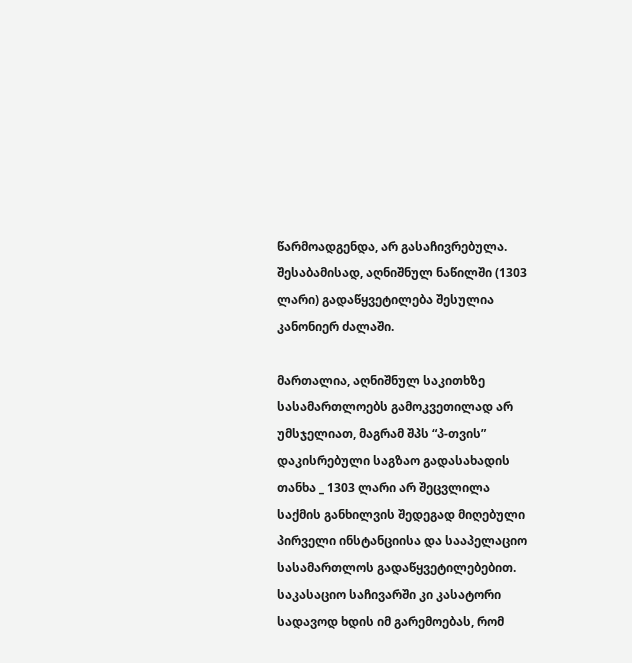წარმოადგენდა, არ გასაჩივრებულა. შესაბამისად, აღნიშნულ ნაწილში (1303 ლარი) გადაწყვეტილება შესულია კანონიერ ძალაში.

მართალია, აღნიშნულ საკითხზე სასამართლოებს გამოკვეთილად არ უმსჯელიათ, მაგრამ შპს “პ-თვის” დაკისრებული საგზაო გადასახადის თანხა _ 1303 ლარი არ შეცვლილა საქმის განხილვის შედეგად მიღებული პირველი ინსტანციისა და სააპელაციო სასამართლოს გადაწყვეტილებებით. საკასაციო საჩივარში კი კასატორი სადავოდ ხდის იმ გარემოებას, რომ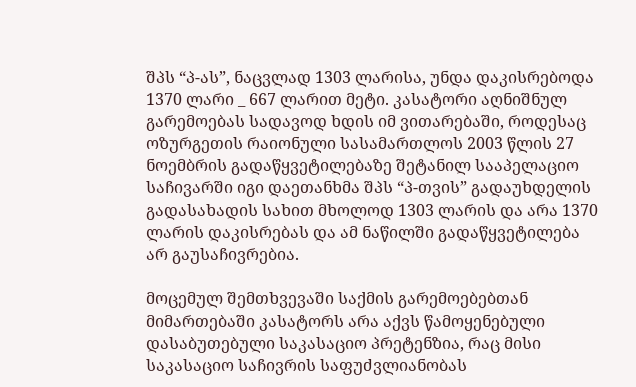შპს “პ-ას”, ნაცვლად 1303 ლარისა, უნდა დაკისრებოდა 1370 ლარი _ 667 ლარით მეტი. კასატორი აღნიშნულ გარემოებას სადავოდ ხდის იმ ვითარებაში, როდესაც ოზურგეთის რაიონული სასამართლოს 2003 წლის 27 ნოემბრის გადაწყვეტილებაზე შეტანილ სააპელაციო საჩივარში იგი დაეთანხმა შპს “პ-თვის” გადაუხდელის გადასახადის სახით მხოლოდ 1303 ლარის და არა 1370 ლარის დაკისრებას და ამ ნაწილში გადაწყვეტილება არ გაუსაჩივრებია.

მოცემულ შემთხვევაში საქმის გარემოებებთან მიმართებაში კასატორს არა აქვს წამოყენებული დასაბუთებული საკასაციო პრეტენზია, რაც მისი საკასაციო საჩივრის საფუძვლიანობას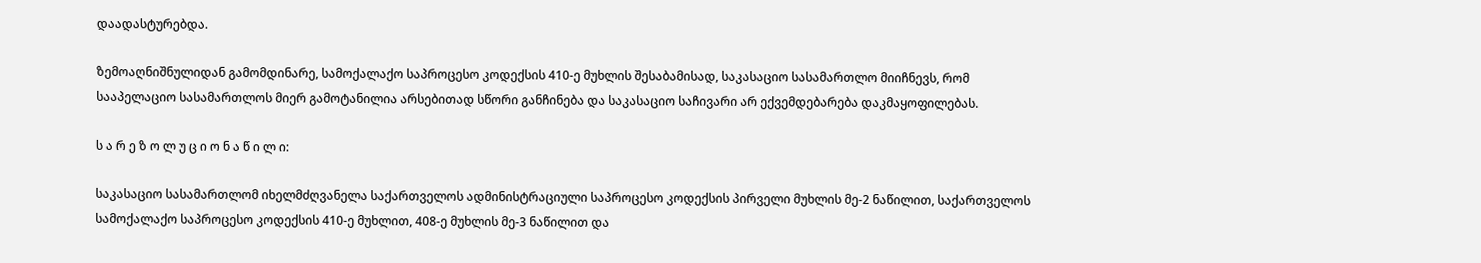დაადასტურებდა.

ზემოაღნიშნულიდან გამომდინარე, სამოქალაქო საპროცესო კოდექსის 410-ე მუხლის შესაბამისად, საკასაციო სასამართლო მიიჩნევს, რომ სააპელაციო სასამართლოს მიერ გამოტანილია არსებითად სწორი განჩინება და საკასაციო საჩივარი არ ექვემდებარება დაკმაყოფილებას.

ს ა რ ე ზ ო ლ უ ც ი ო ნ ა წ ი ლ ი:

საკასაციო სასამართლომ იხელმძღვანელა საქართველოს ადმინისტრაციული საპროცესო კოდექსის პირველი მუხლის მე-2 ნაწილით, საქართველოს სამოქალაქო საპროცესო კოდექსის 410-ე მუხლით, 408-ე მუხლის მე-3 ნაწილით და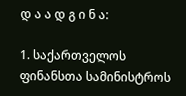დ ა ა დ გ ი ნ ა:

1. საქართველოს ფინანსთა სამინისტროს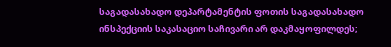საგადასახადო დეპარტამენტის ფოთის საგადასახადო ინსპექციის საკასაციო საჩივარი არ დაკმაყოფილდეს;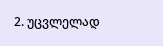2. უცვლელად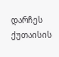დარჩეს ქუთაისის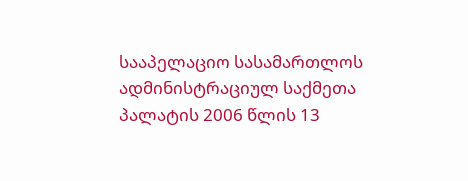სააპელაციო სასამართლოს ადმინისტრაციულ საქმეთა პალატის 2006 წლის 13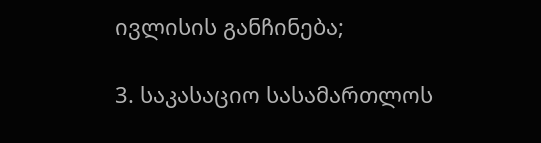ივლისის განჩინება;

3. საკასაციო სასამართლოს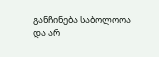განჩინება საბოლოოა და არ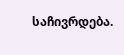საჩივრდება.